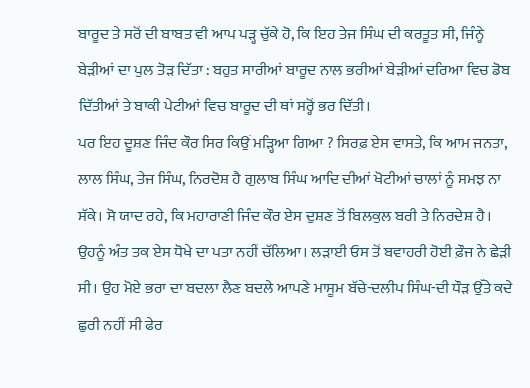ਬਾਰੂਦ ਤੇ ਸਰੋਂ ਦੀ ਬਾਬਤ ਵੀ ਆਪ ਪੜ੍ਹ ਚੁੱਕੇ ਹੋ, ਕਿ ਇਹ ਤੇਜ ਸਿੰਘ ਦੀ ਕਰਤੂਤ ਸੀ, ਜਿੰਨ੍ਹੇ ਬੇੜੀਆਂ ਦਾ ਪੁਲ ਤੋੜ ਦਿੱਤਾ : ਬਹੁਤ ਸਾਰੀਆਂ ਬਾਰੂਦ ਨਾਲ ਭਰੀਆਂ ਬੇੜੀਆਂ ਦਰਿਆ ਵਿਚ ਡੋਬ ਦਿੱਤੀਆਂ ਤੇ ਬਾਕੀ ਪੇਟੀਆਂ ਵਿਚ ਬਾਰੂਦ ਦੀ ਥਾਂ ਸਰ੍ਹੋਂ ਭਰ ਦਿੱਤੀ।
ਪਰ ਇਹ ਦੂਸ਼ਣ ਜਿੰਦ ਕੌਰ ਸਿਰ ਕਿਉਂ ਮੜ੍ਹਿਆ ਗਿਆ ? ਸਿਰਫ਼ ਏਸ ਵਾਸਤੇ, ਕਿ ਆਮ ਜਨਤਾ, ਲਾਲ ਸਿੰਘ, ਤੇਜ ਸਿੰਘ, ਨਿਰਦੋਸ਼ ਹੈ ਗੁਲਾਬ ਸਿੰਘ ਆਦਿ ਦੀਆਂ ਖੋਟੀਆਂ ਚਾਲਾਂ ਨੂੰ ਸਮਝ ਨਾ ਸੱਕੇ। ਸੋ ਯਾਦ ਰਹੇ, ਕਿ ਮਹਾਰਾਣੀ ਜਿੰਦ ਕੌਰ ਏਸ ਦੁਸ਼ਣ ਤੋਂ ਬਿਲਕੁਲ ਬਰੀ ਤੇ ਨਿਰਦੇਸ਼ ਹੈ। ਉਹਨੂੰ ਅੰਤ ਤਕ ਏਸ ਧੋਖੇ ਦਾ ਪਤਾ ਨਹੀਂ ਚੱਲਿਆ। ਲੜਾਈ ਓਸ ਤੋਂ ਬਵਾਹਰੀ ਹੋਈ ਫ਼ੌਜ ਨੇ ਛੇੜੀ ਸੀ। ਉਹ ਮੋਏ ਭਰਾ ਦਾ ਬਦਲਾ ਲੈਣ ਬਦਲੇ ਆਪਣੇ ਮਾਸੂਮ ਬੱਚੇ-ਦਲੀਪ ਸਿੰਘ-ਦੀ ਧੌੜ ਉੱਤੇ ਕਦੇ ਛੁਰੀ ਨਹੀਂ ਸੀ ਫੇਰ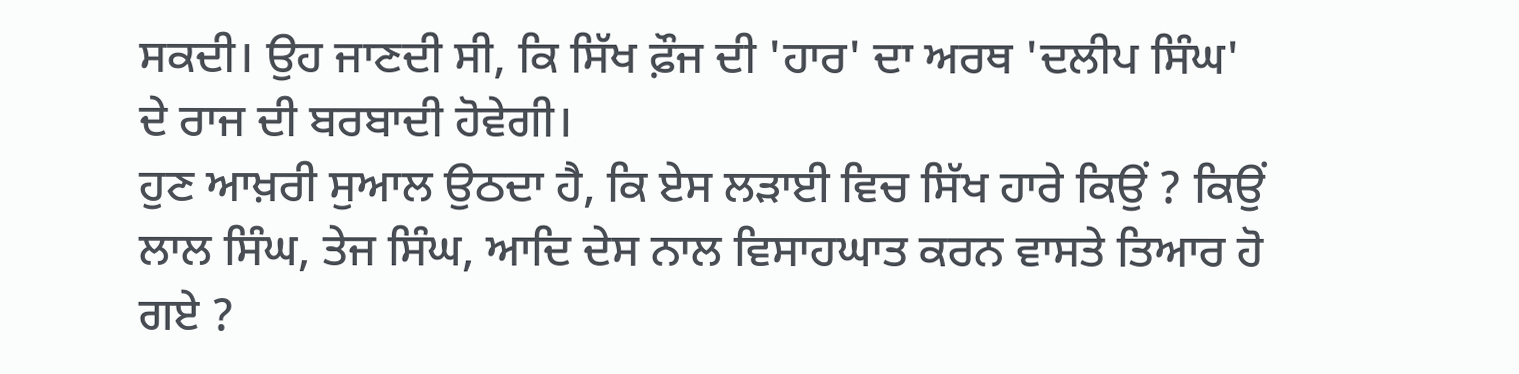ਸਕਦੀ। ਉਹ ਜਾਣਦੀ ਸੀ, ਕਿ ਸਿੱਖ ਫ਼ੌਜ ਦੀ 'ਹਾਰ' ਦਾ ਅਰਥ 'ਦਲੀਪ ਸਿੰਘ' ਦੇ ਰਾਜ ਦੀ ਬਰਬਾਦੀ ਹੋਵੇਗੀ।
ਹੁਣ ਆਖ਼ਰੀ ਸੁਆਲ ਉਠਦਾ ਹੈ, ਕਿ ਏਸ ਲੜਾਈ ਵਿਚ ਸਿੱਖ ਹਾਰੇ ਕਿਉਂ ? ਕਿਉਂ ਲਾਲ ਸਿੰਘ, ਤੇਜ ਸਿੰਘ, ਆਦਿ ਦੇਸ ਨਾਲ ਵਿਸਾਹਘਾਤ ਕਰਨ ਵਾਸਤੇ ਤਿਆਰ ਹੋ ਗਏ ?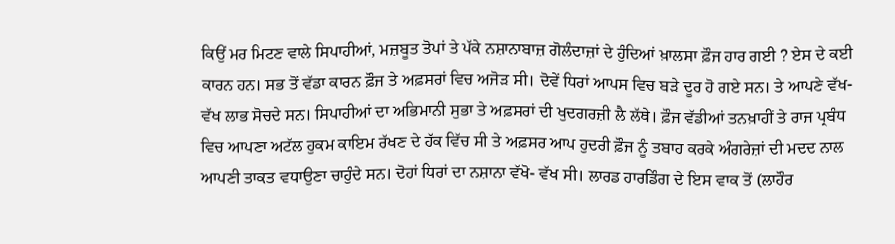ਕਿਉਂ ਮਰ ਮਿਟਣ ਵਾਲੇ ਸਿਪਾਹੀਆਂ, ਮਜ਼ਬੂਤ ਤੋਪਾਂ ਤੇ ਪੱਕੇ ਨਸ਼ਾਨਾਬਾਜ਼ ਗੋਲੰਦਾਜ਼ਾਂ ਦੇ ਹੁੰਦਿਆਂ ਖ਼ਾਲਸਾ ਫ਼ੌਜ ਹਾਰ ਗਈ ? ਏਸ ਦੇ ਕਈ ਕਾਰਨ ਹਨ। ਸਭ ਤੋਂ ਵੱਡਾ ਕਾਰਨ ਫ਼ੌਜ ਤੇ ਅਫ਼ਸਰਾਂ ਵਿਚ ਅਜੋੜ ਸੀ। ਦੋਵੇਂ ਧਿਰਾਂ ਆਪਸ ਵਿਚ ਬੜੇ ਦੂਰ ਹੋ ਗਏ ਸਨ। ਤੇ ਆਪਣੇ ਵੱਖ-ਵੱਖ ਲਾਭ ਸੋਚਦੇ ਸਨ। ਸਿਪਾਹੀਆਂ ਦਾ ਅਭਿਮਾਨੀ ਸੁਭਾ ਤੇ ਅਫ਼ਸਰਾਂ ਦੀ ਖੁਦਗਰਜ਼ੀ ਲੈ ਲੱਥੇ। ਫ਼ੌਜ ਵੱਡੀਆਂ ਤਨਖ਼ਾਹੀਂ ਤੇ ਰਾਜ ਪ੍ਰਬੰਧ ਵਿਚ ਆਪਣਾ ਅਟੱਲ ਹੁਕਮ ਕਾਇਮ ਰੱਖਣ ਦੇ ਹੱਕ ਵਿੱਚ ਸੀ ਤੇ ਅਫ਼ਸਰ ਆਪ ਹੁਦਰੀ ਫ਼ੌਜ ਨੂੰ ਤਬਾਹ ਕਰਕੇ ਅੰਗਰੇਜ਼ਾਂ ਦੀ ਮਦਦ ਨਾਲ ਆਪਣੀ ਤਾਕਤ ਵਧਾਉਣਾ ਚਾਹੁੰਦੇ ਸਨ। ਦੋਹਾਂ ਧਿਰਾਂ ਦਾ ਨਸ਼ਾਨਾ ਵੱਖੋ- ਵੱਖ ਸੀ। ਲਾਰਡ ਹਾਰਡਿੰਗ ਦੇ ਇਸ ਵਾਕ ਤੋਂ (ਲਾਹੌਰ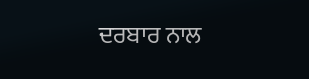ਦਰਬਾਰ ਨਾਲ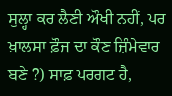ਸੁਲ੍ਹਾ ਕਰ ਲੈਣੀ ਔਖੀ ਨਹੀਂ, ਪਰ ਖ਼ਾਲਸਾ ਫ਼ੌਜ ਦਾ ਕੌਣ ਜ਼ਿੰਮੇਵਾਰ ਬਣੇ ?) ਸਾਫ਼ ਪਰਗਟ ਹੈ,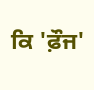ਕਿ 'ਫ਼ੌਜ'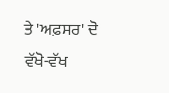ਤੇ 'ਅਫ਼ਸਰ' ਦੋ ਵੱਖੋ-ਵੱਖ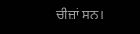ਚੀਜ਼ਾਂ ਸਨ।